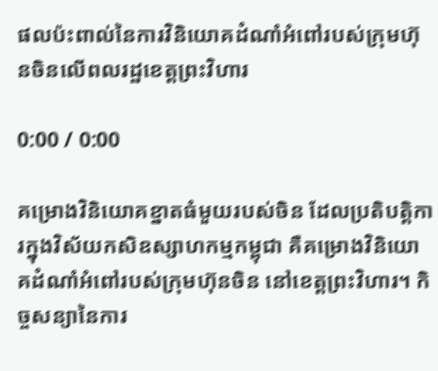ផលប៉ះពាល់នៃការវិនិយោគដំណាំអំពៅរបស់ក្រុមហ៊ុនចិនលើពលរដ្ឋខេត្តព្រះវិហារ

0:00 / 0:00

គម្រោងវិនិយោគខ្នាតធំមួយរបស់ចិន ដែលប្រតិបត្តិការក្នុងវិស័យកសិឧស្សាហកម្មកម្ពុជា គឺគម្រោងវិនិយោគដំណាំអំពៅរបស់ក្រុមហ៊ុនចិន នៅខេត្តព្រះវិហារ។ កិច្ចសន្យានៃការ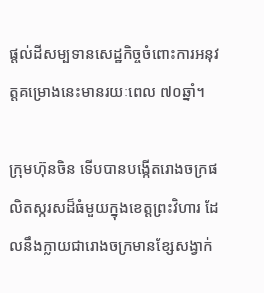ផ្តល់ដីសម្បទានសេដ្ឋកិច្ចចំពោះការអនុវត្តគម្រោងនេះមានរយៈពេល ៧០ឆ្នាំ។

ក្រុមហ៊ុនចិន ទើបបានបង្កើតរោងចក្រផលិតស្ករសដ៏ធំមួយក្នុងខេត្តព្រះវិហារ ដែលនឹងក្លាយជារោងចក្រមានខ្សែសង្វាក់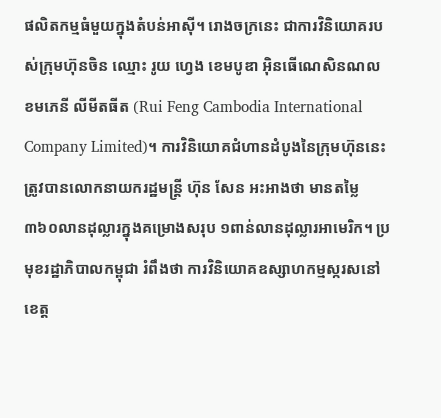ផលិតកម្មធំមួយក្នុងតំបន់អាស៊ី។ រោងចក្រនេះ ជាការវិនិយោគរបស់ក្រុមហ៊ុនចិន ឈ្មោះ រូយ ហ្វេង ខេមបូឌា អ៊ិនធើណេសិនណល ខមភេនី លីមីតធីត (Rui Feng Cambodia International Company Limited)។ ការវិនិយោគជំហានដំបូងនៃក្រុមហ៊ុននេះ ត្រូវបានលោកនាយករដ្ឋមន្ត្រី ហ៊ុន សែន អះអាងថា មានតម្លៃ ៣៦០លានដុល្លារក្នុងគម្រោងសរុប ១ពាន់លានដុល្លារអាមេរិក។ ប្រមុខរដ្ឋាភិបាលកម្ពុជា រំពឹងថា ការវិនិយោគឧស្សាហកម្មស្ករសនៅខេត្ត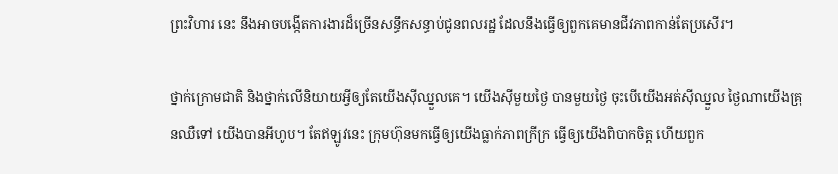ព្រះវិហារ នេះ នឹងអាចបង្កើតការងារដ៏ច្រើនសន្ធឹកសន្ធាប់ជូនពលរដ្ឋ ដែលនឹងធ្វើឲ្យពួកគេមានជីវភាពកាន់តែប្រសើរ។

ថ្នាក់ក្រោមជាតិ និងថ្នាក់លើនិយាយអ្វីឲ្យតែយើងស៊ីឈ្នួលគេ។ យើងស៊ីមួយថ្ងៃ បានមួយថ្ងៃ ចុះបើយើងអត់ស៊ីឈ្នួល ថ្ងៃណាយើងគ្រុនឈឺទៅ យើងបានអីហូប។ តែឥឡូវនេះ ក្រុមហ៊ុនមកធ្វើឲ្យយើងធ្លាក់ភាពក្រីក្រ ធ្វើឲ្យយើងពិបាកចិត្ត ហើយពួក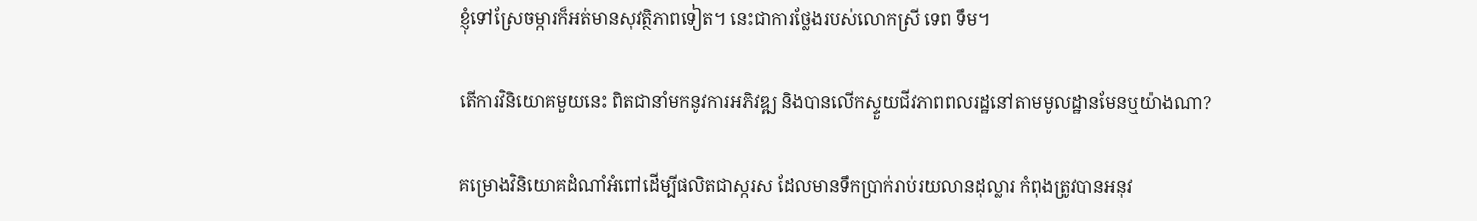ខ្ញុំទៅស្រែចម្ការក៏អត់មានសុវត្ថិភាពទៀត។ នេះជាការថ្លែងរបស់លោកស្រី ទេព ទឹម។

តើការវិនិយោគមួយនេះ ពិតជានាំមកនូវការអភិវឌ្ឍ និងបានលើកស្ទួយជីវភាពពលរដ្ឋនៅតាមមូលដ្ឋានមែនឬយ៉ាងណា?

គម្រោងវិនិយោគដំណាំអំពៅដើម្បីផលិតជាស្ករស ដែលមានទឹកប្រាក់រាប់រយលានដុល្លារ កំពុងត្រូវបានអនុវ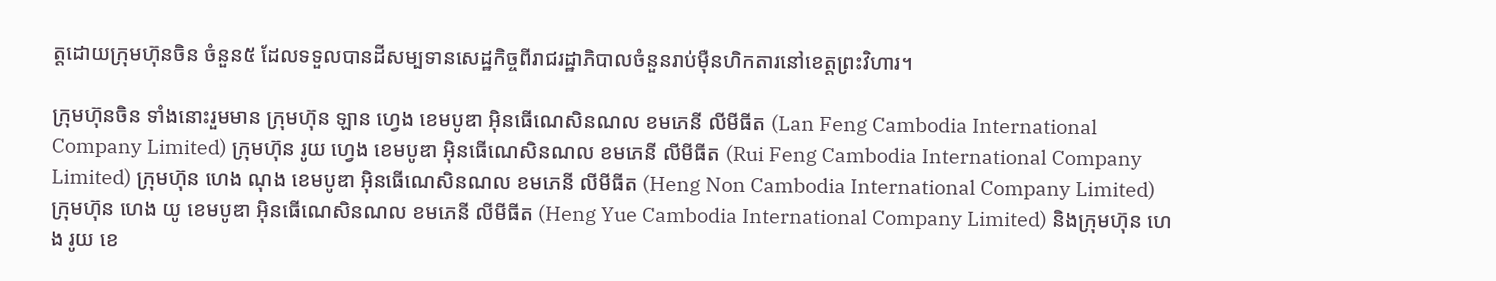ត្តដោយក្រុមហ៊ុនចិន ចំនួន៥ ដែលទទួលបានដីសម្បទានសេដ្ឋកិច្ចពីរាជរដ្ឋាភិបាលចំនួនរាប់ម៉ឺនហិកតារនៅខេត្តព្រះវិហារ។

ក្រុមហ៊ុនចិន ទាំងនោះរួមមាន ក្រុមហ៊ុន ឡាន ហ្វេង ខេមបូឌា អ៊ិនធើណេសិនណល ខមភេនី លីមីធីត (Lan Feng Cambodia International Company Limited) ក្រុមហ៊ុន រូយ ហ្វេង ខេមបូឌា អ៊ិនធើណេសិនណល ខមភេនី លីមីធីត (Rui Feng Cambodia International Company Limited) ក្រុមហ៊ុន ហេង ណុង ខេមបូឌា អ៊ិនធើណេសិនណល ខមភេនី លីមីធីត (Heng Non Cambodia International Company Limited) ក្រុមហ៊ុន ហេង យូ ខេមបូឌា អ៊ិនធើណេសិនណល ខមភេនី លីមីធីត (Heng Yue Cambodia International Company Limited) និងក្រុមហ៊ុន ហេង រូយ ខេ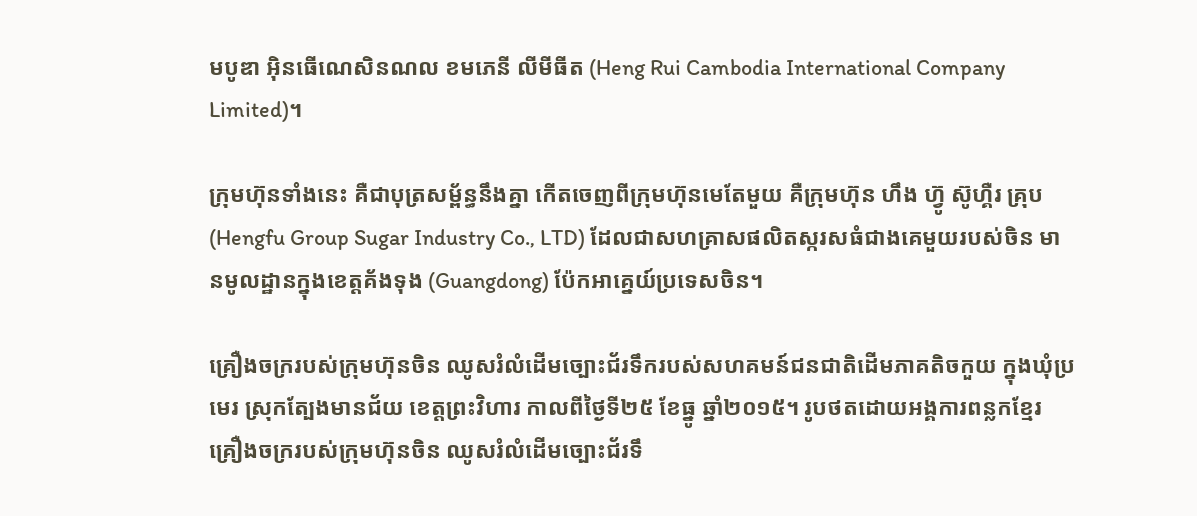មបូឌា អ៊ិនធើណេសិនណល ខមភេនី លីមីធីត (Heng Rui Cambodia International Company Limited)។

ក្រុមហ៊ុនទាំងនេះ គឺជាបុត្រសម្ព័ន្ធនឹងគ្នា កើតចេញពីក្រុមហ៊ុនមេតែមួយ គឺក្រុមហ៊ុន ហឹង ហ៊្វូ ស៊ូហ្គឺរ គ្រុប (Hengfu Group Sugar Industry Co., LTD) ដែលជាសហគ្រាសផលិតស្ករសធំជាងគេមួយរបស់ចិន មានមូលដ្ឋានក្នុងខេត្តគ័ងទុង (Guangdong) ប៉ែកអាគ្នេយ៍ប្រទេសចិន។

គ្រឿងចក្ររបស់ក្រុមហ៊ុនចិន ឈូសរំលំដើមច្បោះជ័រទឹករបស់សហគមន៍ជនជាតិដើមភាគតិចកួយ ក្នុងឃុំប្រមេរ ស្រុកត្បែងមានជ័យ ខេត្តព្រះវិហារ កាលពីថ្ងៃទី២៥ ខែធ្នូ ឆ្នាំ២០១៥។ រូបថតដោយអង្គការពន្លកខ្មែរ
គ្រឿងចក្ររបស់ក្រុមហ៊ុនចិន ឈូសរំលំដើមច្បោះជ័រទឹ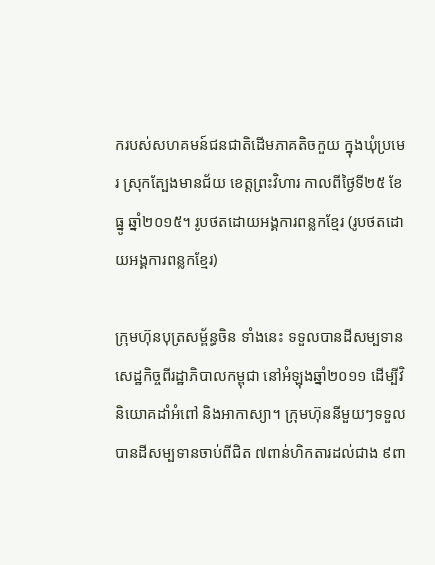ករបស់សហគមន៍ជនជាតិដើមភាគតិចកួយ ក្នុងឃុំប្រមេរ ស្រុកត្បែងមានជ័យ ខេត្តព្រះវិហារ កាលពីថ្ងៃទី២៥ ខែធ្នូ ឆ្នាំ២០១៥។ រូបថតដោយអង្គការពន្លកខ្មែរ (រូបថតដោយអង្គការពន្លកខ្មែរ)

ក្រុមហ៊ុនបុត្រសម្ព័ន្ធចិន ទាំងនេះ ទទួលបានដីសម្បទានសេដ្ឋកិច្ចពីរដ្ឋាភិបាលកម្ពុជា នៅអំឡុងឆ្នាំ២០១១ ដើម្បីវិនិយោគដាំអំពៅ និងអាកាស្យា។ ក្រុមហ៊ុននីមួយៗទទួលបានដីសម្បទានចាប់ពីជិត ៧ពាន់ហិកតារដល់ជាង ៩ពា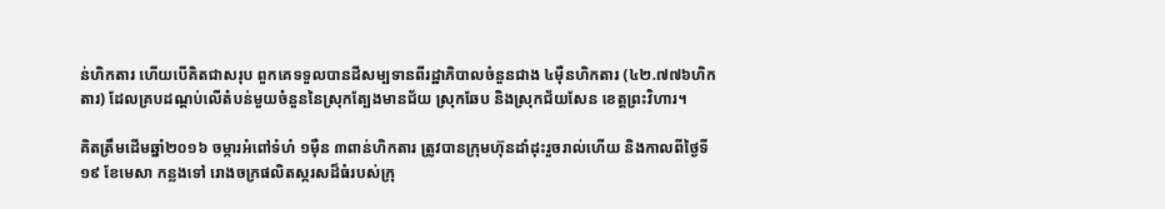ន់ហិកតារ ហើយបើគិតជាសរុប ពួកគេទទួលបានដីសម្បទានពីរដ្ឋាភិបាលចំនួនជាង ៤ម៉ឺនហិកតារ (៤២.៧៧៦ហិកតារ) ដែលគ្របដណ្ដប់លើតំបន់មួយចំនួននៃស្រុកត្បែងមានជ័យ ស្រុកឆែប និងស្រុកជ័យសែន ខេត្តព្រះវិហារ។

គិតត្រឹមដើមឆ្នាំ២០១៦ ចម្ការអំពៅទំហំ ១ម៉ឺន ៣ពាន់ហិកតារ ត្រូវបានក្រុមហ៊ុនដាំដុះរួចរាល់ហើយ និងកាលពីថ្ងៃទី១៩ ខែមេសា កន្លងទៅ រោងចក្រផលិតស្ករសដ៏ធំរបស់ក្រុ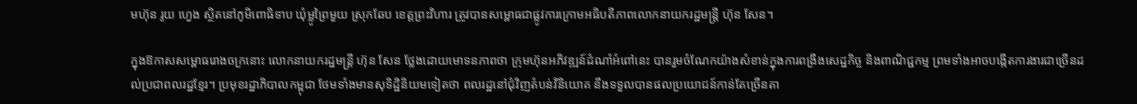មហ៊ុន រូយ ហ្វេង ស្ថិតនៅភូមិពោធិទាប ឃុំម្លូព្រៃមួយ ស្រុកឆែប ខេត្តព្រះវិហារ ត្រូវបានសម្ពោធជាផ្លូវការក្រោមអធិបតីភាពលោកនាយករដ្ឋមន្ត្រី ហ៊ុន សែន។

ក្នុងឱកាសសម្ពោធរោងចក្រនោះ លោកនាយករដ្ឋមន្ត្រី ហ៊ុន សែន ថ្លែងដោយមោទនភាពថា ក្រុមហ៊ុនអភិវឌ្ឍន៍ដំណាំអំពៅនេះ បានរួមចំណែកយ៉ាងសំខាន់ក្នុងការពង្រឹងសេដ្ឋកិច្ច និងពាណិជ្ជកម្ម ព្រមទាំងអាចបង្កើតការងារជាច្រើនដល់ប្រជាពលរដ្ឋខ្មែរ។ ប្រមុខរដ្ឋាភិបាលកម្ពុជា ថែមទាំងមានសុទិដ្ឋិនិយមទៀតថា ពលរដ្ឋនៅជុំវិញតំបន់វិនិយោគ នឹងទទួលបានផលប្រយោជន៍កាន់តែច្រើនតា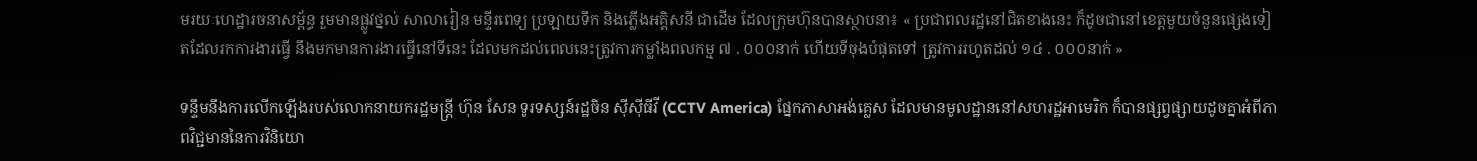មរយៈហេដ្ឋារចនាសម្ព័ន្ធ រួមមានផ្លូវថ្នល់ សាលារៀន មន្ទីរពេទ្យ ប្រឡាយទឹក និងភ្លើងអគ្គិសនី ជាដើម ដែលក្រុមហ៊ុនបានស្ថាបនា៖ « ប្រជាពលរដ្ឋនៅជិតខាងនេះ ក៏ដូចជានៅខេត្តមួយចំនួនផ្សេងទៀតដែលរកការងារធ្វើ នឹងមកមានការងារធ្វើនៅទីនេះ ដែលមកដល់ពេលនេះត្រូវការកម្លាំងពលកម្ម ៧ . ០០០នាក់ ហើយទីចុងបំផុតទៅ ត្រូវការរហូតដល់ ១៤ . ០០០នាក់ »

ទន្ទឹមនឹងការលើកឡើងរបស់លោកនាយករដ្ឋមន្ត្រី ហ៊ុន សែន ទូរទស្សន៍រដ្ឋចិន ស៊ីស៊ីធីវី (CCTV America) ផ្នែកភាសាអង់គ្លេស ដែលមានមូលដ្ឋាននៅសហរដ្ឋអាមេរិក ក៏បានផ្សព្វផ្សាយដូចគ្នាអំពីភាពវិជ្ជមាននៃការវិនិយោ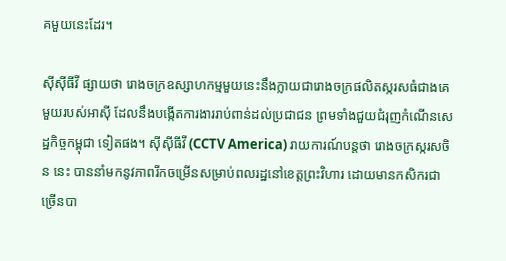គមួយនេះដែរ។

ស៊ីស៊ីធីវី ផ្សាយថា រោងចក្រឧស្សាហកម្មមួយនេះនឹងក្លាយជារោងចក្រផលិតស្ករសធំជាងគេមួយរបស់អាស៊ី ដែលនឹងបង្កើតការងាររាប់ពាន់ដល់ប្រជាជន ព្រមទាំងជួយជំរុញកំណើនសេដ្ឋកិច្ចកម្ពុជា ទៀតផង។ ស៊ីស៊ីធីវី (CCTV America) រាយការណ៍បន្តថា រោងចក្រស្ករសចិន នេះ បាននាំមកនូវភាពរីកចម្រើនសម្រាប់ពលរដ្ឋនៅខេត្តព្រះវិហារ ដោយមានកសិករជាច្រើនបា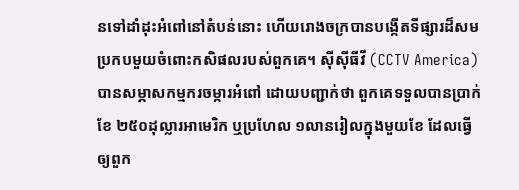នទៅដាំដុះអំពៅនៅតំបន់នោះ ហើយរោងចក្របានបង្កើតទីផ្សារដ៏សមប្រកបមួយចំពោះកសិផលរបស់ពួកគេ។ ស៊ីស៊ីធីវី (CCTV America) បានសម្ភាសកម្មករចម្ការអំពៅ ដោយបញ្ជាក់ថា ពួកគេទទួលបានប្រាក់ខែ ២៥០ដុល្លារអាមេរិក ឬប្រហែល ១លានរៀលក្នុងមួយខែ ដែលធ្វើឲ្យពួក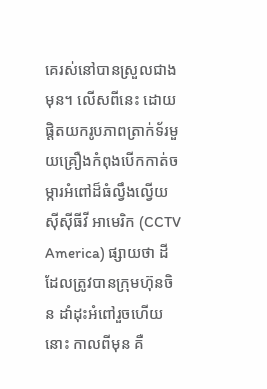គេរស់នៅបានស្រួលជាងមុន។ លើសពីនេះ ដោយផ្ដិតយករូបភាពត្រាក់ទ័រមួយគ្រឿងកំពុងបើកកាត់ចម្ការអំពៅដ៏ធំល្វឹងល្វើយ ស៊ីស៊ីធីវី អាមេរិក (CCTV America) ផ្សាយថា ដីដែលត្រូវបានក្រុមហ៊ុនចិន ដាំដុះអំពៅរួចហើយនោះ កាលពីមុន គឺ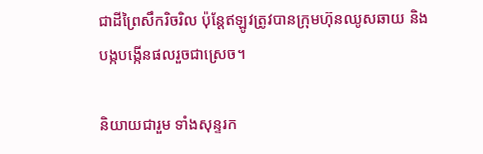ជាដីព្រៃសឹករិចរិល ប៉ុន្តែឥឡូវត្រូវបានក្រុមហ៊ុនឈូសឆាយ និងបង្កបង្កើនផលរួចជាស្រេច។

និយាយជារួម ទាំងសុន្ទរក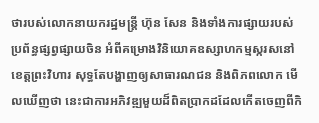ថារបស់លោកនាយករដ្ឋមន្ត្រី ហ៊ុន សែន និងទាំងការផ្សាយរបស់ប្រព័ន្ធផ្សព្វផ្សាយចិន អំពីគម្រោងវិនិយោគឧស្សាហកម្មស្ករសនៅខេត្តព្រះវិហារ សុទ្ធតែបង្ហាញឲ្យសាធារណជន និងពិភពលោក មើលឃើញថា នេះជាការអភិវឌ្ឍមួយដ៏ពិតប្រាកដដែលកើតចេញពីកិ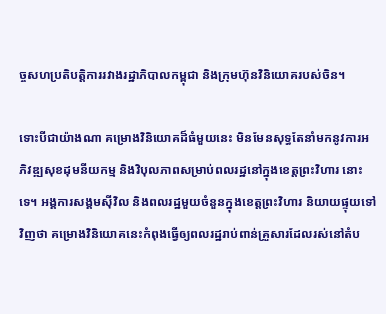ច្ចសហប្រតិបត្តិការរវាងរដ្ឋាភិបាលកម្ពុជា និងក្រុមហ៊ុនវិនិយោគរបស់ចិន។

ទោះបីជាយ៉ាងណា គម្រោងវិនិយោគដ៏ធំមួយនេះ មិនមែនសុទ្ធតែនាំមកនូវការអភិវឌ្ឍសុខដុមនីយកម្ម និងវិបុលភាពសម្រាប់ពលរដ្ឋនៅក្នុងខេត្តព្រះវិហារ នោះទេ។ អង្គការសង្គមស៊ីវិល និងពលរដ្ឋមួយចំនួនក្នុងខេត្តព្រះវិហារ និយាយផ្ទុយទៅវិញថា គម្រោងវិនិយោគនេះកំពុងធ្វើឲ្យពលរដ្ឋរាប់ពាន់គ្រួសារដែលរស់នៅតំប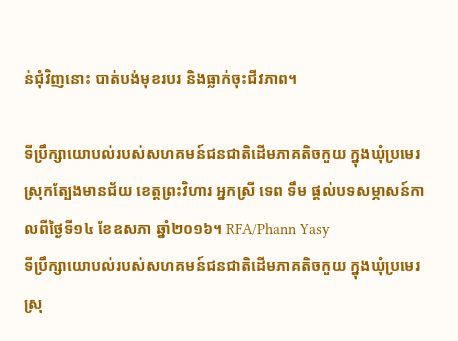ន់ជុំវិញនោះ បាត់បង់មុខរបរ និងធ្លាក់ចុះជីវភាព។

ទីប្រឹក្សាយោបល់របស់សហគមន៍ជនជាតិដើមភាគតិចកួយ ក្នុងឃុំប្រមេរ ស្រុកត្បែងមានជ័យ ខេត្តព្រះវិហារ អ្នកស្រី ទេព ទឹម ផ្តល់បទសម្ភាសន៍កាលពីថ្ងៃទី១៤ ខែឧសភា ឆ្នាំ២០១៦។ RFA/Phann Yasy
ទីប្រឹក្សាយោបល់របស់សហគមន៍ជនជាតិដើមភាគតិចកួយ ក្នុងឃុំប្រមេរ ស្រុ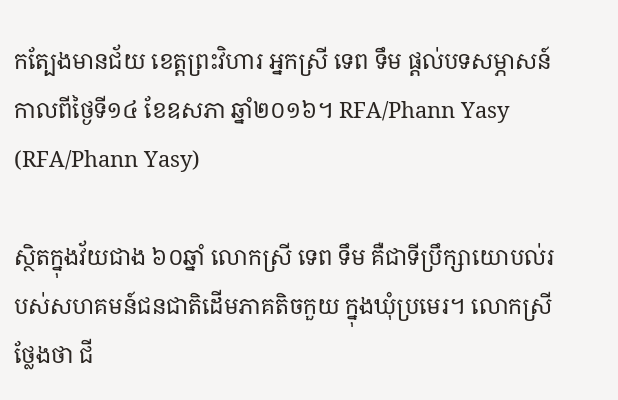កត្បែងមានជ័យ ខេត្តព្រះវិហារ អ្នកស្រី ទេព ទឹម ផ្តល់បទសម្ភាសន៍កាលពីថ្ងៃទី១៤ ខែឧសភា ឆ្នាំ២០១៦។ RFA/Phann Yasy (RFA/Phann Yasy)

ស្ថិតក្នុងវ័យជាង ៦០ឆ្នាំ លោកស្រី ទេព ទឹម គឺជាទីប្រឹក្សាយោបល់របស់សហគមន៍ជនជាតិដើមភាគតិចកួយ ក្នុងឃុំប្រមេរ។ លោកស្រីថ្លែងថា ជី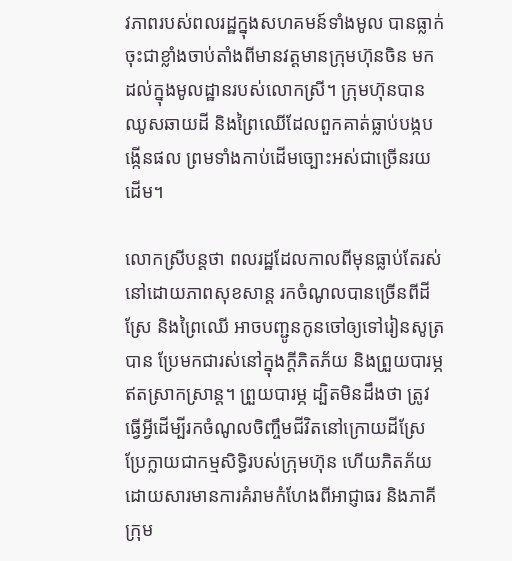វភាពរបស់ពលរដ្ឋក្នុងសហគមន៍ទាំងមូល បានធ្លាក់ចុះជាខ្លាំងចាប់តាំងពីមានវត្តមានក្រុមហ៊ុនចិន មកដល់ក្នុងមូលដ្ឋានរបស់លោកស្រី។ ក្រុមហ៊ុនបានឈូសឆាយដី និងព្រៃឈើដែលពួកគាត់ធ្លាប់បង្កបង្កើនផល ព្រមទាំងកាប់ដើមច្បោះអស់ជាច្រើនរយដើម។

លោកស្រីបន្តថា ពលរដ្ឋដែលកាលពីមុនធ្លាប់តែរស់នៅដោយភាពសុខសាន្ត រកចំណូលបានច្រើនពីដីស្រែ និងព្រៃឈើ អាចបញ្ជូនកូនចៅឲ្យទៅរៀនសូត្របាន ប្រែមកជារស់នៅក្នុងក្តីភិតភ័យ និងព្រួយបារម្ភឥតស្រាកស្រាន្ត។ ព្រួយបារម្ភ ដ្បិតមិនដឹងថា ត្រូវធ្វើអ្វីដើម្បីរកចំណូលចិញ្ចឹមជីវិតនៅក្រោយដីស្រែប្រែក្លាយជាកម្មសិទ្ធិរបស់ក្រុមហ៊ុន ហើយភិតភ័យ ដោយសារមានការគំរាមកំហែងពីអាជ្ញាធរ និងភាគីក្រុម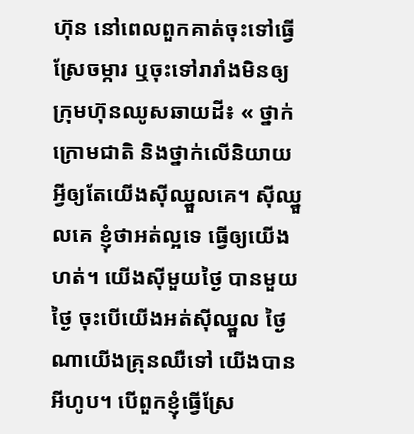ហ៊ុន នៅពេលពួកគាត់ចុះទៅធ្វើស្រែចម្ការ ឬចុះទៅរារាំងមិនឲ្យក្រុមហ៊ុនឈូសឆាយដី៖ « ថ្នាក់ក្រោមជាតិ និងថ្នាក់លើនិយាយអ្វីឲ្យតែយើងស៊ីឈ្នួលគេ។ ស៊ីឈ្នួលគេ ខ្ញុំថាអត់ល្អទេ ធ្វើឲ្យយើងហត់។ យើងស៊ីមួយថ្ងៃ បានមួយថ្ងៃ ចុះបើយើងអត់ស៊ីឈ្នួល ថ្ងៃណាយើងគ្រុនឈឺទៅ យើងបានអីហូប។ បើពួកខ្ញុំធ្វើស្រែ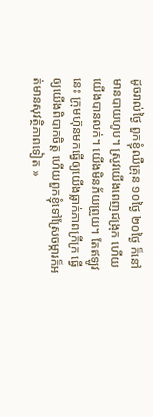ដូចរាល់ថ្ងៃ ពួកខ្ញុំឈឺគ្រុន ១០ថ្ងៃ ២០ថ្ងៃ ក៏នៅមានបាយហូប។ ស្រូវយើងពេញជង្រុក ហើយយើងបានលក់។ យើងមិនភ័យព្រួយ។ តែឥឡូវនេះ ក្រុមហ៊ុនមកធ្វើឲ្យយើងធ្លាក់ភាពក្រីក្រ ធ្វើឲ្យយើងពិបាកចិត្ត ហើយពួកខ្ញុំទៅស្រែចម្ការក៏អត់មានសុវត្ថិភាពទៀត »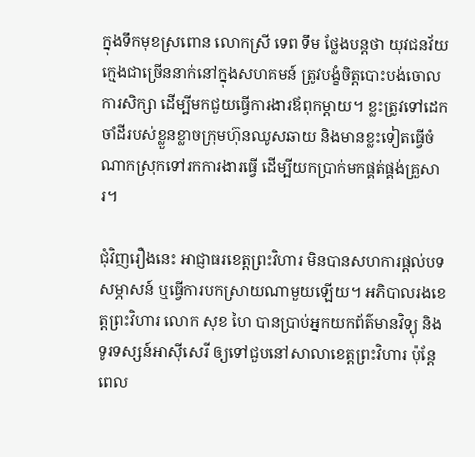ក្នុងទឹកមុខស្រពោន លោកស្រី ទេព ទឹម ថ្លែងបន្តថា យុវជនវ័យក្មេងជាច្រើននាក់នៅក្នុងសហគមន៍ ត្រូវបង្ខំចិត្តបោះបង់ចោលការសិក្សា ដើម្បីមកជួយធ្វើការងារឪពុកម្ដាយ។ ខ្លះត្រូវទៅដេកចាំដីរបស់ខ្លួនខ្លាចក្រុមហ៊ុនឈូសឆាយ និងមានខ្លះទៀតធ្វើចំណាកស្រុកទៅរកការងារធ្វើ ដើម្បីយកប្រាក់មកផ្គត់ផ្គង់គ្រួសារ។

ជុំវិញរឿងនេះ អាជ្ញាធរខេត្តព្រះវិហារ មិនបានសហការផ្តល់បទសម្ភាសន៍ ឬធ្វើការបកស្រាយណាមួយឡើយ។ អភិបាលរងខេត្តព្រះវិហារ លោក សុខ ហៃ បានប្រាប់អ្នកយកព័ត៌មានវិទ្យុ និងទូរទស្សន៍អាស៊ីសេរី ឲ្យទៅជួបនៅសាលាខេត្តព្រះវិហារ ប៉ុន្តែពេល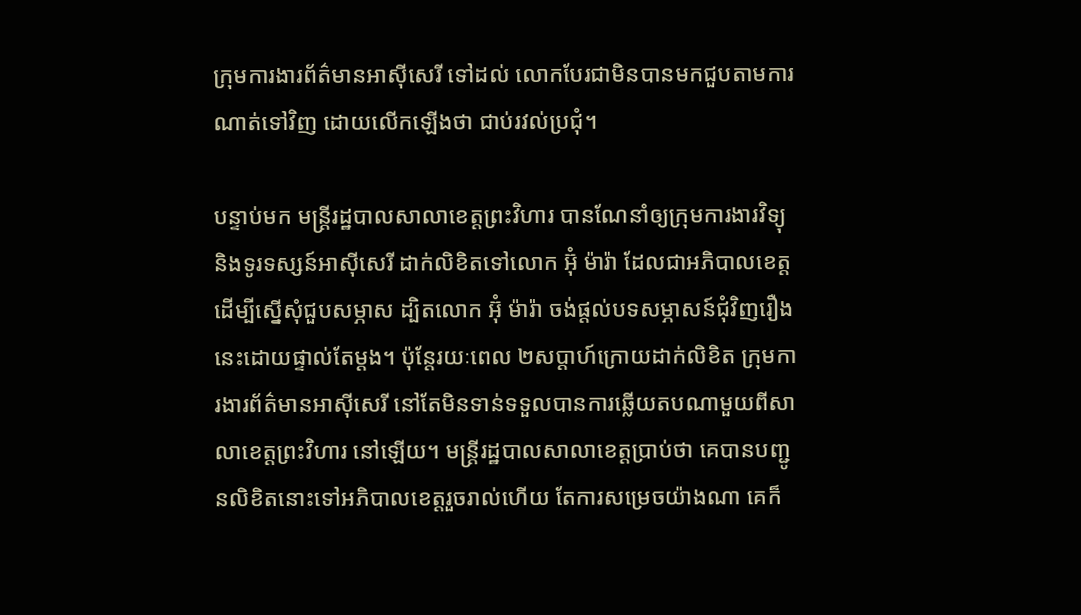ក្រុមការងារព័ត៌មានអាស៊ីសេរី ទៅដល់ លោកបែរជាមិនបានមកជួបតាមការណាត់ទៅវិញ ដោយលើកឡើងថា ជាប់រវល់ប្រជុំ។

បន្ទាប់មក មន្ត្រីរដ្ឋបាលសាលាខេត្តព្រះវិហារ បានណែនាំឲ្យក្រុមការងារវិទ្យុ និងទូរទស្សន៍អាស៊ីសេរី ដាក់លិខិតទៅលោក អ៊ុំ ម៉ារ៉ា ដែលជាអភិបាលខេត្ត ដើម្បីស្នើសុំជួបសម្ភាស ដ្បិតលោក អ៊ុំ ម៉ារ៉ា ចង់ផ្តល់បទសម្ភាសន៍ជុំវិញរឿងនេះដោយផ្ទាល់តែម្តង។ ប៉ុន្តែរយៈពេល ២សប្ដាហ៍ក្រោយដាក់លិខិត ក្រុមការងារព័ត៌មានអាស៊ីសេរី នៅតែមិនទាន់ទទួលបានការឆ្លើយតបណាមួយពីសាលាខេត្តព្រះវិហារ នៅឡើយ។ មន្ត្រីរដ្ឋបាលសាលាខេត្តប្រាប់ថា គេបានបញ្ជូនលិខិតនោះទៅអភិបាលខេត្តរួចរាល់ហើយ តែការសម្រេចយ៉ាងណា គេក៏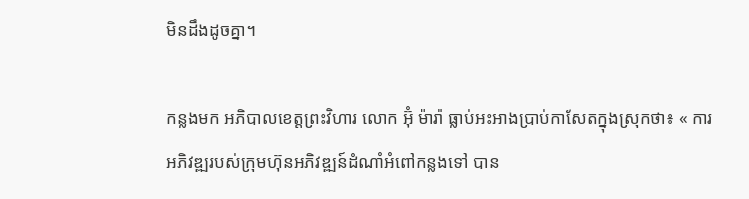មិនដឹងដូចគ្នា។

កន្លងមក អភិបាលខេត្តព្រះវិហារ លោក អ៊ុំ ម៉ារ៉ា ធ្លាប់អះអាងប្រាប់កាសែតក្នុងស្រុកថា៖ « ការអភិវឌ្ឍរបស់ក្រុមហ៊ុនអភិវឌ្ឍន៍ដំណាំអំពៅកន្លងទៅ បាន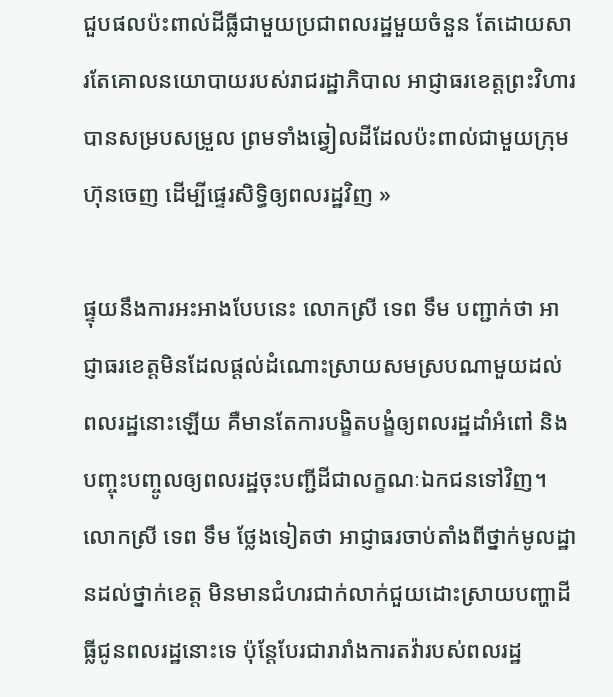ជួបផលប៉ះពាល់ដីធ្លីជាមួយប្រជាពលរដ្ឋមួយចំនួន តែដោយសារតែគោលនយោបាយរបស់រាជរដ្ឋាភិបាល អាជ្ញាធរខេត្តព្រះវិហារ បានសម្របសម្រួល ព្រមទាំងឆ្វៀលដីដែលប៉ះពាល់ជាមួយក្រុមហ៊ុនចេញ ដើម្បីផ្ទេរសិទ្ធិឲ្យពលរដ្ឋវិញ »

ផ្ទុយនឹងការអះអាងបែបនេះ លោកស្រី ទេព ទឹម បញ្ជាក់ថា អាជ្ញាធរខេត្តមិនដែលផ្តល់ដំណោះស្រាយសមស្របណាមួយដល់ពលរដ្ឋនោះឡើយ គឺមានតែការបង្ខិតបង្ខំឲ្យពលរដ្ឋដាំអំពៅ និងបញ្ចុះបញ្ចូលឲ្យពលរដ្ឋចុះបញ្ជីដីជាលក្ខណៈឯកជនទៅវិញ។ លោកស្រី ទេព ទឹម ថ្លែងទៀតថា អាជ្ញាធរចាប់តាំងពីថ្នាក់មូលដ្ឋានដល់ថ្នាក់ខេត្ត មិនមានជំហរជាក់លាក់ជួយដោះស្រាយបញ្ហាដីធ្លីជូនពលរដ្ឋនោះទេ ប៉ុន្តែបែរជារារាំងការតវ៉ារបស់ពលរដ្ឋ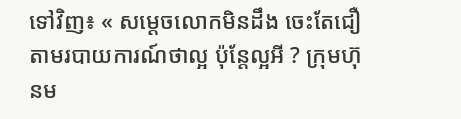ទៅវិញ៖ « សម្ដេចលោកមិនដឹង ចេះតែជឿតាមរបាយការណ៍ថាល្អ ប៉ុន្តែល្អអី ? ក្រុមហ៊ុនម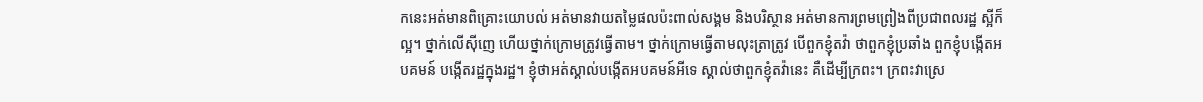កនេះអត់មានពិគ្រោះយោបល់ អត់មានវាយតម្លៃផលប៉ះពាល់សង្គម និងបរិស្ថាន អត់មានការព្រមព្រៀងពីប្រជាពលរដ្ឋ ស្អីក៏ល្អ។ ថ្នាក់លើស៊ីញេ ហើយថ្នាក់ក្រោមត្រូវធ្វើតាម។ ថ្នាក់ក្រោមធ្វើតាមលុះត្រាត្រូវ បើពួកខ្ញុំតវ៉ា ថាពួកខ្ញុំប្រឆាំង ពួកខ្ញុំបង្កើតអបគមន៍ បង្កើតរដ្ឋក្នុងរដ្ឋ។ ខ្ញុំថាអត់ស្គាល់បង្កើតអបគមន៍អីទេ ស្គាល់ថាពួកខ្ញុំតវ៉ានេះ គឺដើម្បីក្រពះ។ ក្រពះវាស្រេ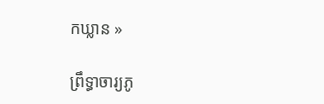កឃ្លាន »

ព្រឹទ្ធាចារ្យភូ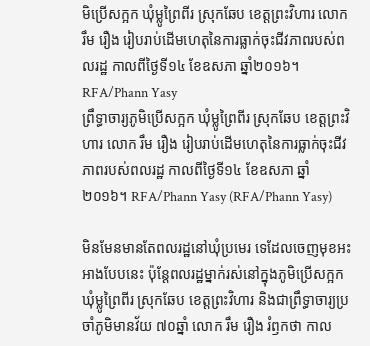មិប្រើសក្អក ឃុំម្លូព្រៃពីរ ស្រុកឆែប ខេត្តព្រះវិហារ លោក រឹម រឿង រៀបរាប់ដើមហេតុនៃការធ្លាក់ចុះជីវភាពរបស់ពលរដ្ឋ កាលពីថ្ងៃទី១៤ ខែឧសភា ឆ្នាំ២០១៦។ RFA/Phann Yasy
ព្រឹទ្ធាចារ្យភូមិប្រើសក្អក ឃុំម្លូព្រៃពីរ ស្រុកឆែប ខេត្តព្រះវិហារ លោក រឹម រឿង រៀបរាប់ដើមហេតុនៃការធ្លាក់ចុះជីវភាពរបស់ពលរដ្ឋ កាលពីថ្ងៃទី១៤ ខែឧសភា ឆ្នាំ២០១៦។ RFA/Phann Yasy (RFA/Phann Yasy)

មិនមែនមានតែពលរដ្ឋនៅឃុំប្រមេរ ទេដែលចេញមុខអះអាងបែបនេះ ប៉ុន្តែពលរដ្ឋម្នាក់រស់នៅក្នុងភូមិប្រើសក្អក ឃុំម្លូព្រៃពីរ ស្រុកឆែប ខេត្តព្រះវិហារ និងជាព្រឹទ្ធាចារ្យប្រចាំភូមិមានវ័យ ៧០ឆ្នាំ លោក រឹម រឿង រំឭកថា កាល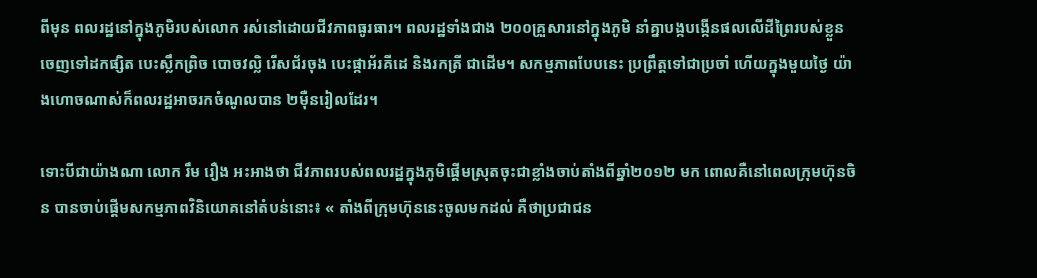ពីមុន ពលរដ្ឋនៅក្នុងភូមិរបស់លោក រស់នៅដោយជីវភាពធូរធារ។ ពលរដ្ឋទាំងជាង ២០០គ្រួសារនៅក្នុងភូមិ នាំគ្នាបង្កបង្កើនផលលើដីព្រៃរបស់ខ្លួន ចេញទៅដកផ្សិត បេះស្លឹកព្រិច បោចវល្លិ រើសជ័រចុង បេះផ្កាអ័រគីដេ និងរកត្រី ជាដើម។ សកម្មភាពបែបនេះ ប្រព្រឹត្តទៅជាប្រចាំ ហើយក្នុងមួយថ្ងៃ យ៉ាងហោចណាស់ក៏ពលរដ្ឋអាចរកចំណូលបាន ២ម៉ឺនរៀលដែរ។

ទោះបីជាយ៉ាងណា លោក រឹម រឿង អះអាងថា ជីវភាពរបស់ពលរដ្ឋក្នុងភូមិផ្ដើមស្រុតចុះជាខ្លាំងចាប់តាំងពីឆ្នាំ២០១២ មក ពោលគឺនៅពេលក្រុមហ៊ុនចិន បានចាប់ផ្ដើមសកម្មភាពវិនិយោគនៅតំបន់នោះ៖ « តាំងពីក្រុមហ៊ុននេះចូលមកដល់ គឺថាប្រជាជន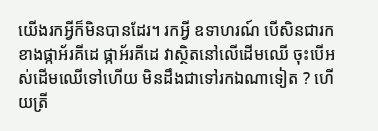យើងរកអ្វីក៏មិនបានដែរ។ រកអ្វី ឧទាហរណ៍ បើសិនជារកខាងផ្កាអ័រគីដេ ផ្កាអ័រគីដេ វាស្ថិតនៅលើដើមឈើ ចុះបើអស់ដើមឈើទៅហើយ មិនដឹងជាទៅរកឯណាទៀត ? ហើយត្រី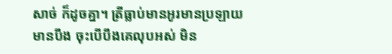សាច់ ក៏ដូចគ្នា។ ត្រីធ្លាប់មានអូរមានប្រឡាយ មានបឹង ចុះបើបឹងគេលុបអស់ មិន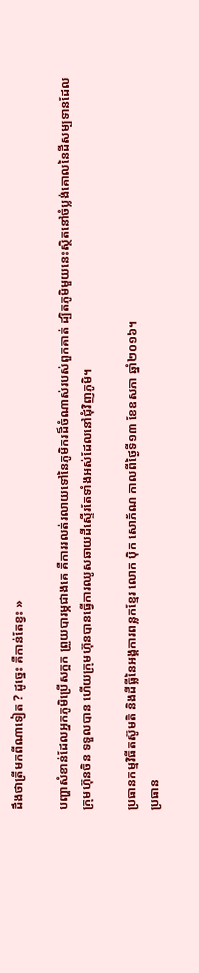ដឹងថាត្រីមកពីណាទៀត ? ដូច្នេះ គឺកាន់តែខ្វះ »

បញ្ហាសំខាន់ដែលអ្នកភូមិប្រើសក្អក ព្រួយបារម្ភជាងគេ គឺការរលត់រលាយទៅនៃភូមិករដ៏ចំណាស់របស់ពួកគាត់ ដ្បិតភូមិមួយនេះស្ថិតនៅចំប្លង់គោលនៃដីសម្បទានដែលក្រុមហ៊ុនចិន ទទួលបាន ហើយក្រុមហ៊ុនបានធ្វើការឈូសឆាយដីស្ទើរតែទាំងអស់ដែលនៅជុំវិញភូមិ។

ប្រធានកម្មវិធីតស៊ូមតិ និងដីធ្លីនៃអង្គការពន្លកខ្មែរ លោក ប៉ិក សោភ័ណ កាលពីថ្ងៃទី១៣ ខែឧសភា ឆ្នាំ២០១៦។
ប្រធាន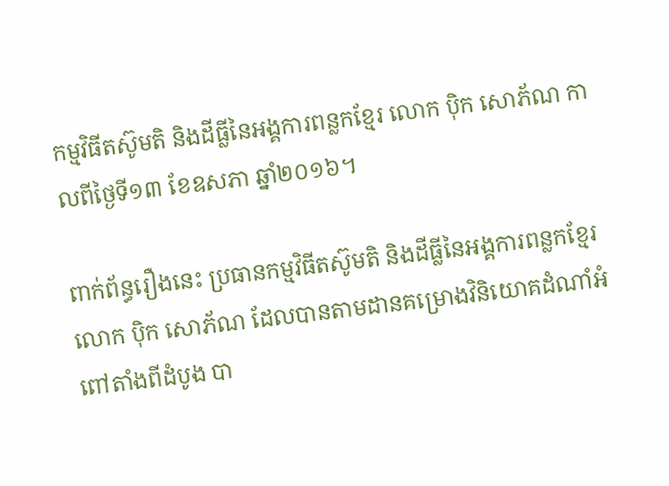កម្មវិធីតស៊ូមតិ និងដីធ្លីនៃអង្គការពន្លកខ្មែរ លោក ប៉ិក សោភ័ណ កាលពីថ្ងៃទី១៣ ខែឧសភា ឆ្នាំ២០១៦។

ពាក់ព័ន្ធរឿងនេះ ប្រធានកម្មវិធីតស៊ូមតិ និងដីធ្លីនៃអង្គការពន្លកខ្មែរ លោក ប៉ិក សោភ័ណ ដែលបានតាមដានគម្រោងវិនិយោគដំណាំអំពៅតាំងពីដំបូង បា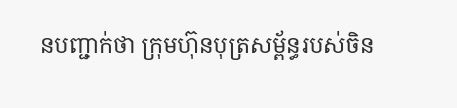នបញ្ជាក់ថា ក្រុមហ៊ុនបុត្រសម្ព័ន្ធរបស់ចិន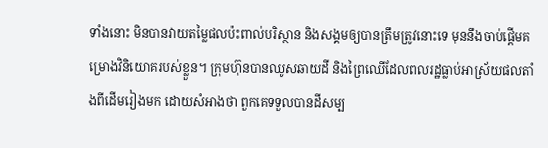ទាំងនោះ មិនបានវាយតម្លៃផលប៉ះពាល់បរិស្ថាន និងសង្គមឲ្យបានត្រឹមត្រូវនោះទេ មុននឹងចាប់ផ្ដើមគម្រោងវិនិយោគរបស់ខ្លួន។ ក្រុមហ៊ុនបានឈូសឆាយដី និងព្រៃឈើដែលពលរដ្ឋធ្លាប់អាស្រ័យផលតាំងពីដើមរៀងមក ដោយសំអាងថា ពួកគេទទួលបានដីសម្ប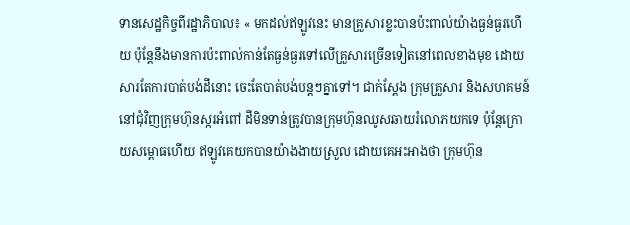ទានសេដ្ឋកិច្ចពីរដ្ឋាភិបាល៖ « មកដល់ឥឡូវនេះ មានគ្រួសារខ្លះបានប៉ះពាល់យ៉ាងធ្ងន់ធ្ងរហើយ ប៉ុន្តែនឹងមានការប៉ះពាល់កាន់តែធ្ងន់ធ្ងរទៅលើគ្រួសារច្រើនទៀតនៅពេលខាងមុខ ដោយសារតែការបាត់បង់ដីនោះ ចេះតែបាត់បង់បន្តៗគ្នាទៅ។ ជាក់ស្តែង ក្រុមគ្រួសារ និងសហគមន៍នៅជុំវិញក្រុមហ៊ុនស្ករអំពៅ ដីមិនទាន់ត្រូវបានក្រុមហ៊ុនឈូសឆាយរំលោភយកទេ ប៉ុន្តែក្រោយសម្ពោធហើយ ឥឡូវគេយកបានយ៉ាងងាយស្រួល ដោយគេអះអាងថា ក្រុមហ៊ុន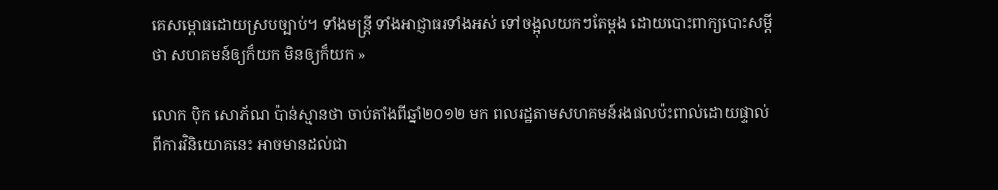គេសម្ពោធដោយស្របច្បាប់។ ទាំងមន្ត្រី ទាំងអាជ្ញាធរទាំងអស់ ទៅចង្អុលយកៗតែម្តង ដោយបោះពាក្យបោះសម្ដីថា សហគមន៍ឲ្យក៏យក មិនឲ្យក៏យក »

លោក ប៉ិក សោភ័ណ ប៉ាន់ស្មានថា ចាប់តាំងពីឆ្នាំ២០១២ មក ពលរដ្ឋតាមសហគមន៍រងផលប៉ះពាល់ដោយផ្ទាល់ពីការវិនិយោគនេះ អាចមានដល់ជា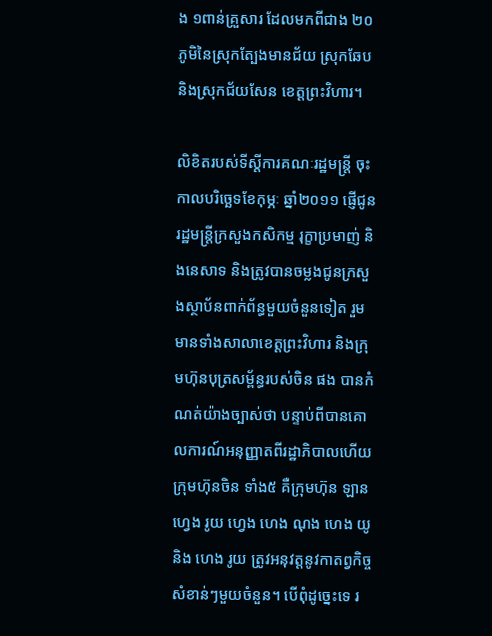ង ១ពាន់គ្រួសារ ដែលមកពីជាង ២០ភូមិនៃស្រុកត្បែងមានជ័យ ស្រុកឆែប និងស្រុកជ័យសែន ខេត្តព្រះវិហារ។

លិខិតរបស់ទីស្ដីការគណៈរដ្ឋមន្ត្រី ចុះកាលបរិច្ឆេទខែកុម្ភៈ ឆ្នាំ២០១១ ផ្ញើជូនរដ្ឋមន្ត្រីក្រសួងកសិកម្ម រុក្ខាប្រមាញ់ និងនេសាទ និងត្រូវបានចម្លងជូនក្រសួងស្ថាប័នពាក់ព័ន្ធមួយចំនួនទៀត រួមមានទាំងសាលាខេត្តព្រះវិហារ និងក្រុមហ៊ុនបុត្រសម្ព័ន្ធរបស់ចិន ផង បានកំណត់យ៉ាងច្បាស់ថា បន្ទាប់ពីបានគោលការណ៍អនុញ្ញាតពីរដ្ឋាភិបាលហើយ ក្រុមហ៊ុនចិន ទាំង៥ គឺក្រុមហ៊ុន ឡាន ហ្វេង រូយ ហ្វេង ហេង ណុង ហេង យូ និង ហេង រូយ ត្រូវអនុវត្តនូវកាតព្វកិច្ចសំខាន់ៗមួយចំនួន។ បើពុំដូច្នេះទេ រ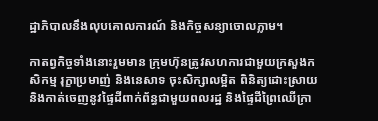ដ្ឋាភិបាលនឹងលុបគោលការណ៍ និងកិច្ចសន្យាចោលភ្លាម។

កាតព្វកិច្ចទាំងនោះរួមមាន ក្រុមហ៊ុនត្រូវសហការជាមួយក្រសួងកសិកម្ម រុក្ខាប្រមាញ់ និងនេសាទ ចុះសិក្សាលម្អិត ពិនិត្យដោះស្រាយ និងកាត់ចេញនូវផ្ទៃដីពាក់ព័ន្ធជាមួយពលរដ្ឋ និងផ្ទៃដីព្រៃឈើក្រា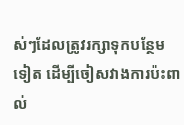ស់ៗដែលត្រូវរក្សាទុកបន្ថែមទៀត ដើម្បីចៀសវាងការប៉ះពាល់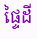ផ្ទៃដី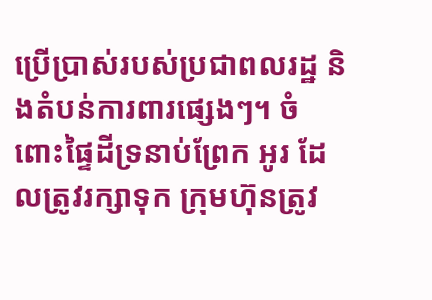ប្រើប្រាស់របស់ប្រជាពលរដ្ឋ និងតំបន់ការពារផ្សេងៗ។ ចំពោះផ្ទៃដីទ្រនាប់ព្រែក អូរ ដែលត្រូវរក្សាទុក ក្រុមហ៊ុនត្រូវ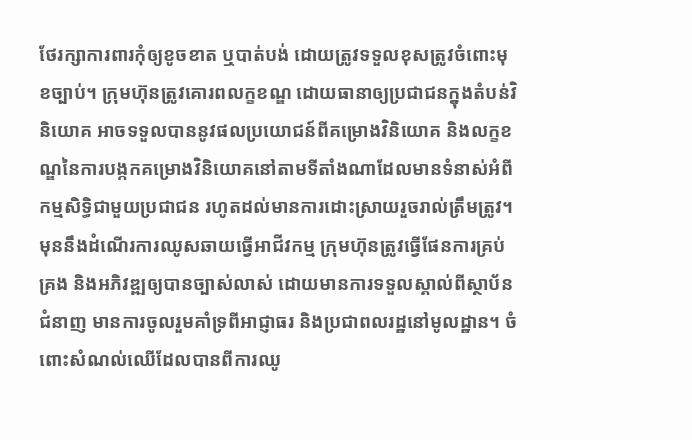ថែរក្សាការពារកុំឲ្យខូចខាត ឬបាត់បង់ ដោយត្រូវទទួលខុសត្រូវចំពោះមុខច្បាប់។ ក្រុមហ៊ុនត្រូវគោរពលក្ខខណ្ឌ ដោយធានាឲ្យប្រជាជនក្នុងតំបន់វិនិយោគ អាចទទួលបាននូវផលប្រយោជន៍ពីគម្រោងវិនិយោគ និងលក្ខខណ្ឌនៃការបង្កកគម្រោងវិនិយោគនៅតាមទីតាំងណាដែលមានទំនាស់អំពីកម្មសិទ្ធិជាមួយប្រជាជន រហូតដល់មានការដោះស្រាយរួចរាល់ត្រឹមត្រូវ។ មុននឹងដំណើរការឈូសឆាយធ្វើអាជីវកម្ម ក្រុមហ៊ុនត្រូវធ្វើផែនការគ្រប់គ្រង និងអភិវឌ្ឍឲ្យបានច្បាស់លាស់ ដោយមានការទទួលស្គាល់ពីស្ថាប័នជំនាញ មានការចូលរួមគាំទ្រពីអាជ្ញាធរ និងប្រជាពលរដ្ឋនៅមូលដ្ឋាន។ ចំពោះសំណល់ឈើដែលបានពីការឈូ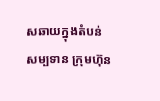សឆាយក្នុងតំបន់សម្បទាន ក្រុមហ៊ុន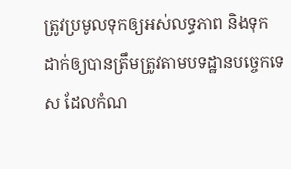ត្រូវប្រមូលទុកឲ្យអស់លទ្ធភាព និងទុកដាក់ឲ្យបានត្រឹមត្រូវតាមបទដ្ឋានបច្ចេកទេស ដែលកំណ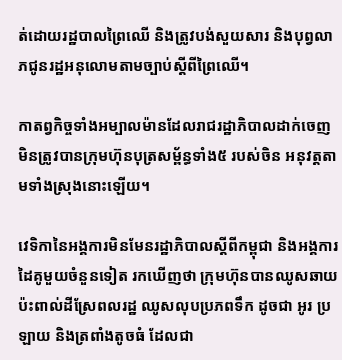ត់ដោយរដ្ឋបាលព្រៃឈើ និងត្រូវបង់សួយសារ និងបុព្វលាភជូនរដ្ឋអនុលោមតាមច្បាប់ស្ដីពីព្រៃឈើ។

កាតព្វកិច្ចទាំងអម្បាលម៉ានដែលរាជរដ្ឋាភិបាលដាក់ចេញ មិនត្រូវបានក្រុមហ៊ុនបុត្រសម្ព័ន្ធទាំង៥ របស់ចិន អនុវត្តតាមទាំងស្រុងនោះឡើយ។

វេទិកានៃអង្គការមិនមែនរដ្ឋាភិបាលស្ដីពីកម្ពុជា និងអង្គការដៃគូមួយចំនួនទៀត រកឃើញថា ក្រុមហ៊ុនបានឈូសឆាយប៉ះពាល់ដីស្រែពលរដ្ឋ ឈូសលុបប្រភពទឹក ដូចជា អូរ ប្រឡាយ និងត្រពាំងតូចធំ ដែលជា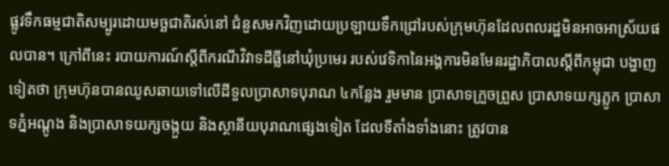ផ្លូវទឹកធម្មជាតិសម្បូរដោយមច្ឆជាតិរស់នៅ ជំនួសមកវិញដោយប្រឡាយទឹកជ្រៅរបស់ក្រុមហ៊ុនដែលពលរដ្ឋមិនអាចអាស្រ័យផលបាន។ ក្រៅពីនេះ របាយការណ៍ស្ដីពីករណីវិវាទដីធ្លីនៅឃុំប្រមេរ របស់វេទិកានៃអង្គការមិនមែនរដ្ឋាភិបាលស្ដីពីកម្ពុជា បង្ហាញទៀតថា ក្រុមហ៊ុនបានឈូសឆាយទៅលើដីទួលប្រាសាទបុរាណ ៤កន្លែង រួមមាន ប្រាសាទក្រួចព្រួស ប្រាសាទយក្សភ្លូក ប្រាសាទភ្នំអណ្ដូង និងប្រាសាទយក្សចង្កួយ និងស្ថានីយបុរាណផ្សេងទៀត ដែលទីតាំងទាំងនោះ ត្រូវបាន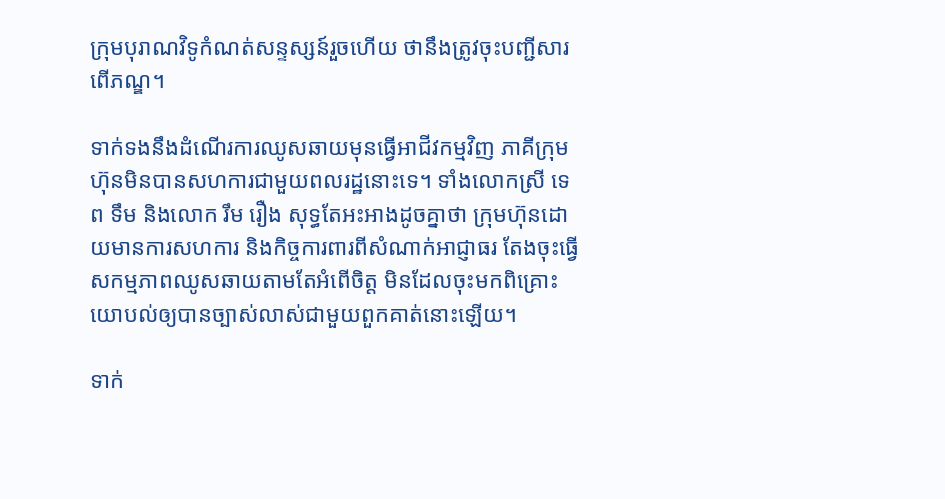ក្រុមបុរាណវិទូកំណត់សន្ទស្សន៍រួចហើយ ថានឹងត្រូវចុះបញ្ជីសារពើភណ្ឌ។

ទាក់ទងនឹងដំណើរការឈូសឆាយមុនធ្វើអាជីវកម្មវិញ ភាគីក្រុមហ៊ុនមិនបានសហការជាមួយពលរដ្ឋនោះទេ។ ទាំងលោកស្រី ទេព ទឹម និងលោក រឹម រឿង សុទ្ធតែអះអាងដូចគ្នាថា ក្រុមហ៊ុនដោយមានការសហការ និងកិច្ចការពារពីសំណាក់អាជ្ញាធរ តែងចុះធ្វើសកម្មភាពឈូសឆាយតាមតែអំពើចិត្ត មិនដែលចុះមកពិគ្រោះយោបល់ឲ្យបានច្បាស់លាស់ជាមួយពួកគាត់នោះឡើយ។

ទាក់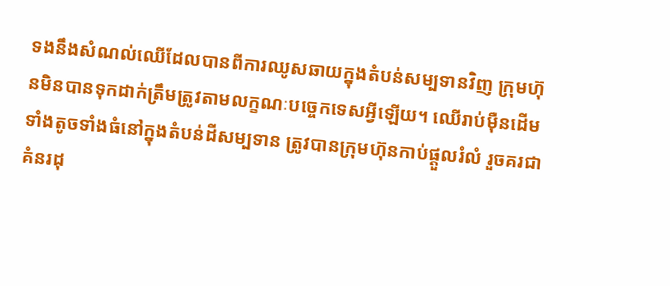ទងនឹងសំណល់ឈើដែលបានពីការឈូសឆាយក្នុងតំបន់សម្បទានវិញ ក្រុមហ៊ុនមិនបានទុកដាក់ត្រឹមត្រូវតាមលក្ខណៈបច្ចេកទេសអ្វីឡើយ។ ឈើរាប់ម៉ឺនដើមទាំងតូចទាំងធំនៅក្នុងតំបន់ដីសម្បទាន ត្រូវបានក្រុមហ៊ុនកាប់ផ្ដួលរំលំ រួចគរជាគំនរដុ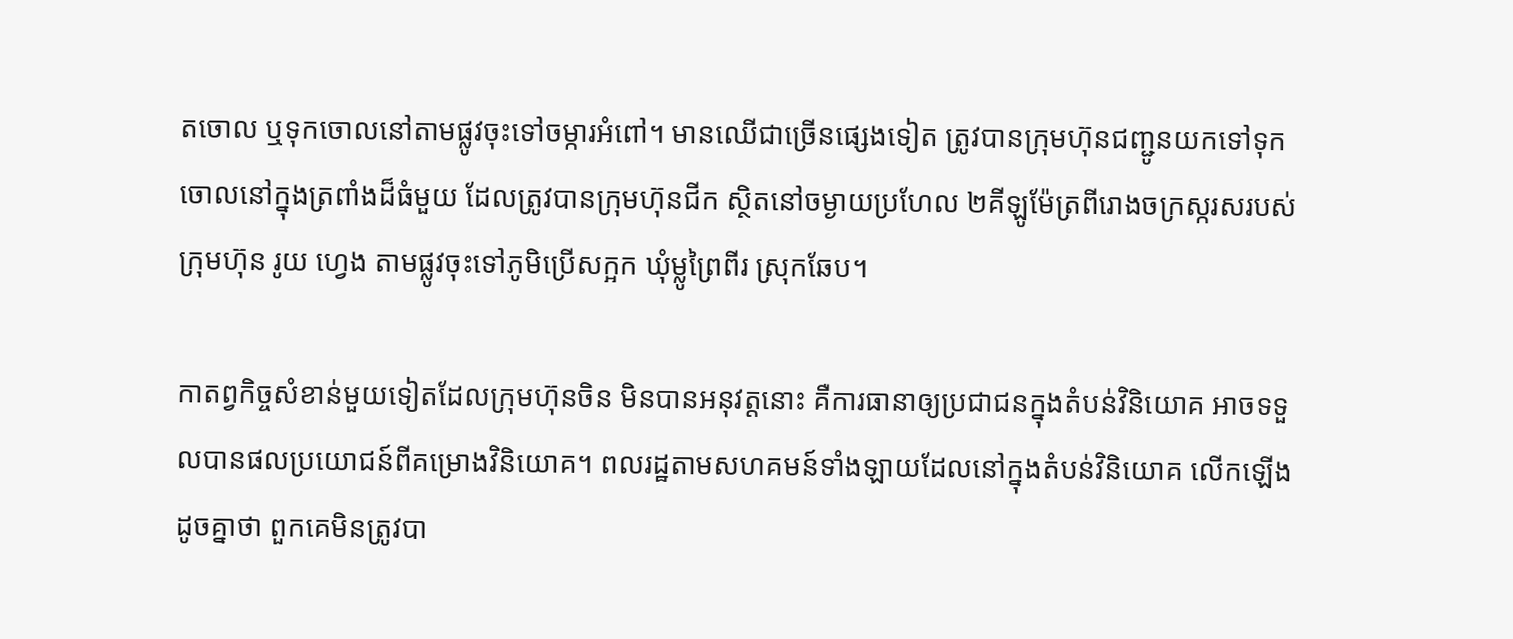តចោល ឬទុកចោលនៅតាមផ្លូវចុះទៅចម្ការអំពៅ។ មានឈើជាច្រើនផ្សេងទៀត ត្រូវបានក្រុមហ៊ុនជញ្ជូនយកទៅទុកចោលនៅក្នុងត្រពាំងដ៏ធំមួយ ដែលត្រូវបានក្រុមហ៊ុនជីក ស្ថិតនៅចម្ងាយប្រហែល ២គីឡូម៉ែត្រពីរោងចក្រស្ករសរបស់ក្រុមហ៊ុន រូយ ហ្វេង តាមផ្លូវចុះទៅភូមិប្រើសក្អក ឃុំម្លូព្រៃពីរ ស្រុកឆែប។

កាតព្វកិច្ចសំខាន់មួយទៀតដែលក្រុមហ៊ុនចិន មិនបានអនុវត្តនោះ គឺការធានាឲ្យប្រជាជនក្នុងតំបន់វិនិយោគ អាចទទួលបានផលប្រយោជន៍ពីគម្រោងវិនិយោគ។ ពលរដ្ឋតាមសហគមន៍ទាំងឡាយដែលនៅក្នុងតំបន់វិនិយោគ លើកឡើងដូចគ្នាថា ពួកគេមិនត្រូវបា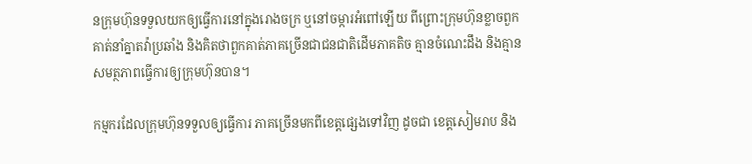នក្រុមហ៊ុនទទួលយកឲ្យធ្វើការនៅក្នុងរោងចក្រ ឬនៅចម្ការអំពៅឡើយ ពីព្រោះក្រុមហ៊ុនខ្លាចពួកគាត់នាំគ្នាតវ៉ាប្រឆាំង និងគិតថាពួកគាត់ភាគច្រើនជាជនជាតិដើមភាគតិច គ្មានចំណេះដឹង និងគ្មានសមត្ថភាពធ្វើការឲ្យក្រុមហ៊ុនបាន។

កម្មករដែលក្រុមហ៊ុនទទួលឲ្យធ្វើការ ភាគច្រើនមកពីខេត្តផ្សេងទៅវិញ ដូចជា ខេត្តសៀមរាប និង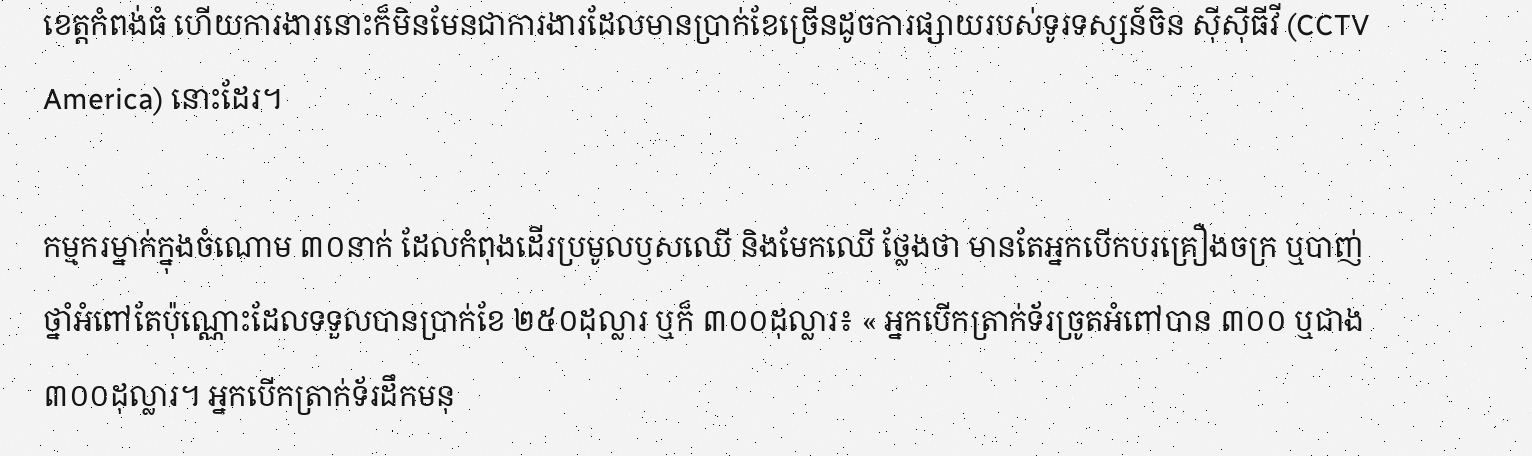ខេត្តកំពង់ធំ ហើយការងារនោះក៏មិនមែនជាការងារដែលមានប្រាក់ខែច្រើនដូចការផ្សាយរបស់ទូរទស្សន៍ចិន ស៊ីស៊ីធីវី (CCTV America) នោះដែរ។

កម្មករម្នាក់ក្នុងចំណោម ៣០នាក់ ដែលកំពុងដើរប្រមូលឫសឈើ និងមែកឈើ ថ្លែងថា មានតែអ្នកបើកបរគ្រឿងចក្រ ឬបាញ់ថ្នាំអំពៅតែប៉ុណ្ណោះដែលទទួលបានប្រាក់ខែ ២៥០ដុល្លារ ឬក៏ ៣០០ដុល្លារ៖ « អ្នកបើកត្រាក់ទ័រច្រូតអំពៅបាន ៣០០ ឬជាង ៣០០ដុល្លារ។ អ្នកបើកត្រាក់ទ័រដឹកមនុ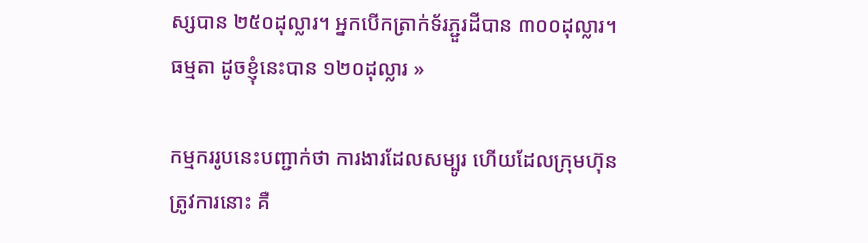ស្សបាន ២៥០ដុល្លារ។ អ្នកបើកត្រាក់ទ័រភ្ជួរដីបាន ៣០០ដុល្លារ។ ធម្មតា ដូចខ្ញុំនេះបាន ១២០ដុល្លារ »

កម្មកររូបនេះបញ្ជាក់ថា ការងារដែលសម្បូរ ហើយដែលក្រុមហ៊ុនត្រូវការនោះ គឺ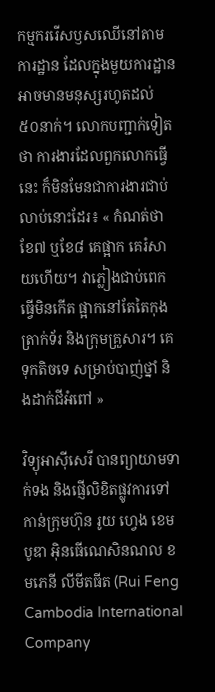កម្មកររើសឫសឈើនៅតាមការដ្ឋាន ដែលក្នុងមួយការដ្ឋានអាចមានមនុស្សរហូតដល់ ៥០នាក់។ លោកបញ្ជាក់ទៀតថា ការងារដែលពួកលោកធ្វើនេះ ក៏មិនមែនជាការងារជាប់លាប់នោះដែរ៖ « កំណត់ថាខែ៧ ឬខែ៨ គេផ្អាក គេរំសាយហើយ។ វាភ្លៀងជាប់ពេក ធ្វើមិនកើត ផ្អាកនៅតែតៃកុងត្រាក់ទ័រ និងក្រុមគ្រួសារ។ គេទុកតិចទេ សម្រាប់បាញ់ថ្នាំ និងដាក់ជីអំពៅ »

វិទ្យុអាស៊ីសេរី បានព្យាយាមទាក់ទង និងផ្ញើលិខិតផ្លូវការទៅកាន់ក្រុមហ៊ុន រូយ ហ្វេង ខេមបូឌា អ៊ិនធើណេសិនណល ខមភេនី លីមីតធីត (Rui Feng Cambodia International Company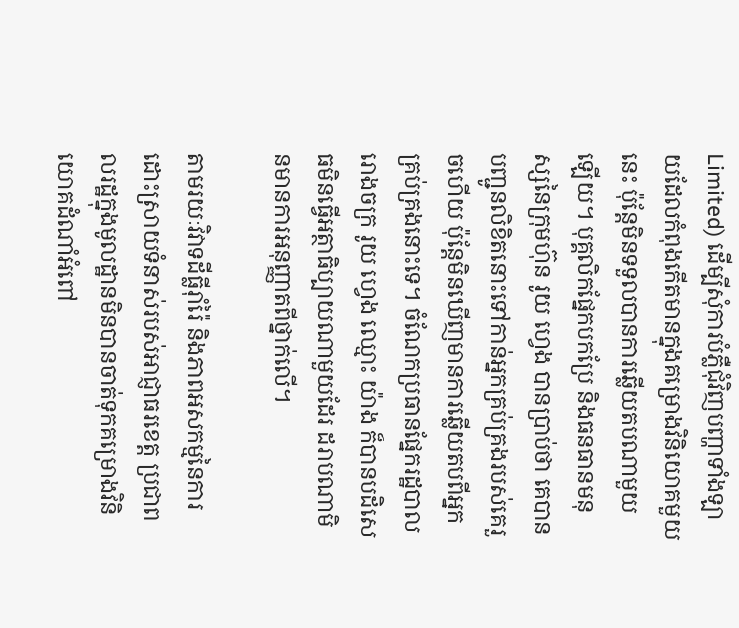Limited) ដើម្បីសុំការបំភ្លឺជុំវិញបញ្ហាទាំងឡាយដែលកំពុងកើតមានក្នុងគម្រោងវិនិយោគមួយនេះ ប៉ុន្តែមិនទទួលបានការឆ្លើយតបណាមួយឡើយ។ បុគ្គលិកផ្នែកបកប្រែ និងធនធានមនុស្សនៃក្រុមហ៊ុន រូយ ហ្វេង បានប្រាប់ថា គេបានបញ្ជូនលិខិតនោះទៅកាន់អ្នកគ្រប់គ្រងរបស់គេរួចហើយ ប៉ុន្តែមិនឃើញមានការឆ្លើយតបពីអ្នកគ្រប់គ្រងនោះទេ។ ចំណែកប្រធានផ្នែករដ្ឋបាលរោងចក្រ រូយ ហ្វេង ឈ្មោះ យ៉ាង ក៏បានបដិសេធមិនធ្វើអត្ថាធិប្បាយណាមួយដែរ ដរាបណាមិនមានការអនុញ្ញាតពីថ្នាក់លើ។

តាមរយៈវិវាទដីធ្លីរ៉ាំរ៉ៃ និងភាពអសកម្មនៃការដោះស្រាយទំនាស់របស់អាជ្ញាធរខេត្ត ប្រជាពលរដ្ឋក្នុងមូលដ្ឋានមិនបានចាត់ទុកគម្រោងវិនិយោគដំណាំអំពៅ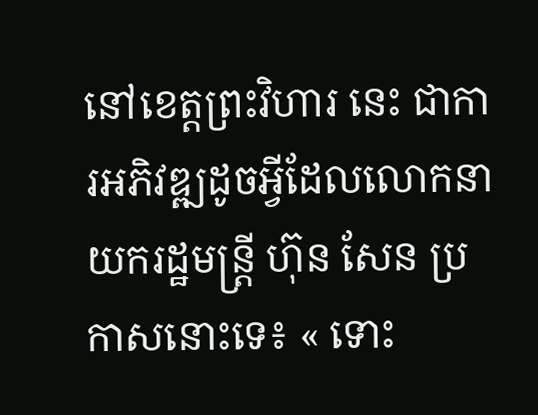នៅខេត្តព្រះវិហារ នេះ ជាការអភិវឌ្ឍដូចអ្វីដែលលោកនាយករដ្ឋមន្ត្រី ហ៊ុន សែន ប្រកាសនោះទេ៖ « ទោះ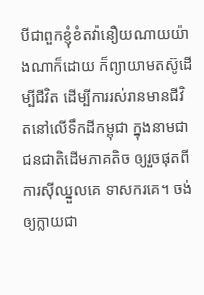បីជាពួកខ្ញុំខំតវ៉ានឿយណាយយ៉ាងណាក៏ដោយ ក៏ព្យាយាមតស៊ូដើម្បីជីវិត ដើម្បីការរស់រានមានជីវិតនៅលើទឹកដីកម្ពុជា ក្នុងនាមជាជនជាតិដើមភាគតិច ឲ្យរួចផុតពីការស៊ីឈ្នួលគេ ទាសករគេ។ ចង់ឲ្យក្លាយជា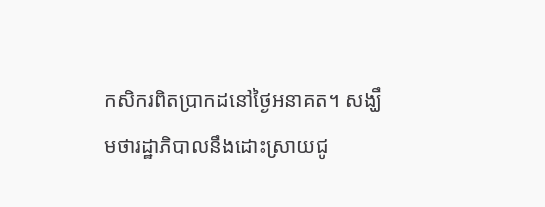កសិករពិតប្រាកដនៅថ្ងៃអនាគត។ សង្ឃឹមថារដ្ឋាភិបាលនឹងដោះស្រាយជូ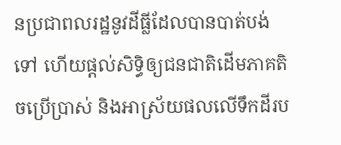នប្រជាពលរដ្ឋនូវដីធ្លីដែលបានបាត់បង់ទៅ ហើយផ្តល់សិទ្ធិឲ្យជនជាតិដើមភាគតិចប្រើប្រាស់ និងអាស្រ័យផលលើទឹកដីរប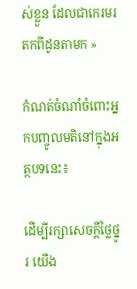ស់ខ្លួន ដែលជាកេរមរតកពីដូនតាមក »

កំណត់ចំណាំចំពោះអ្នកបញ្ចូលមតិនៅក្នុងអត្ថបទនេះ៖

ដើម្បីរក្សាសេចក្ដីថ្លៃថ្នូរ យើង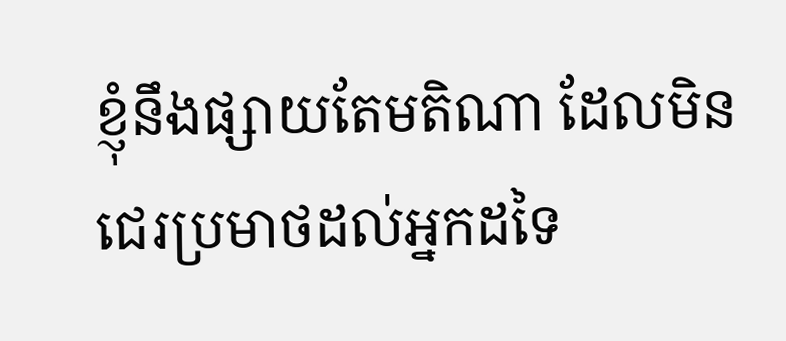ខ្ញុំនឹងផ្សាយតែមតិណា ដែលមិនជេរប្រមាថដល់អ្នកដទៃ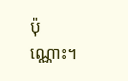ប៉ុណ្ណោះ។